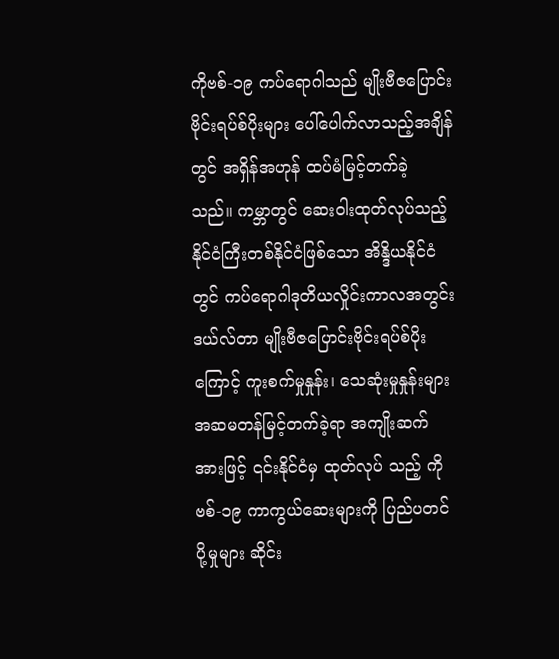ကိုဗစ်-၁၉ ကပ်ရောဂါသည် မျိုးဗီဇပြောင်းဗိုင်းရပ်စ်ပိုးများ ပေါ်ပေါက်လာသည့်အချိန်တွင် အရှိန်အဟုန် ထပ်မံမြင့်တက်ခဲ့ သည်။ ကမ္ဘာတွင် ဆေးဝါးထုတ်လုပ်သည့် နိုင်ငံကြီးတစ်နိုင်ငံဖြစ်သော အိန္ဒိယနိုင်ငံတွင် ကပ်ရောဂါဒုတိယလှိုင်းကာလအတွင်း ဒယ်လ်တာ မျိုးဗီဇပြောင်းဗိုင်းရပ်စ်ပိုးကြောင့် ကူးစက်မှုနှုန်း၊ သေဆုံးမှုနှုန်းများ အဆမတန်မြင့်တက်ခဲ့ရာ အကျိုးဆက်အားဖြင့် ၎င်းနိုင်ငံမှ ထုတ်လုပ် သည့် ကိုဗစ်-၁၉ ကာကွယ်ဆေးများကို ပြည်ပတင်ပို့မှုများ ဆိုင်း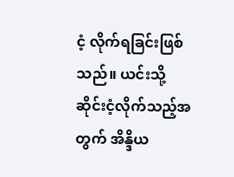ငံ့ လိုက်ရခြင်းဖြစ်သည်။ ယင်းသို့ ဆိုင်းငံ့လိုက်သည့်အတွက် အိန္ဒိယ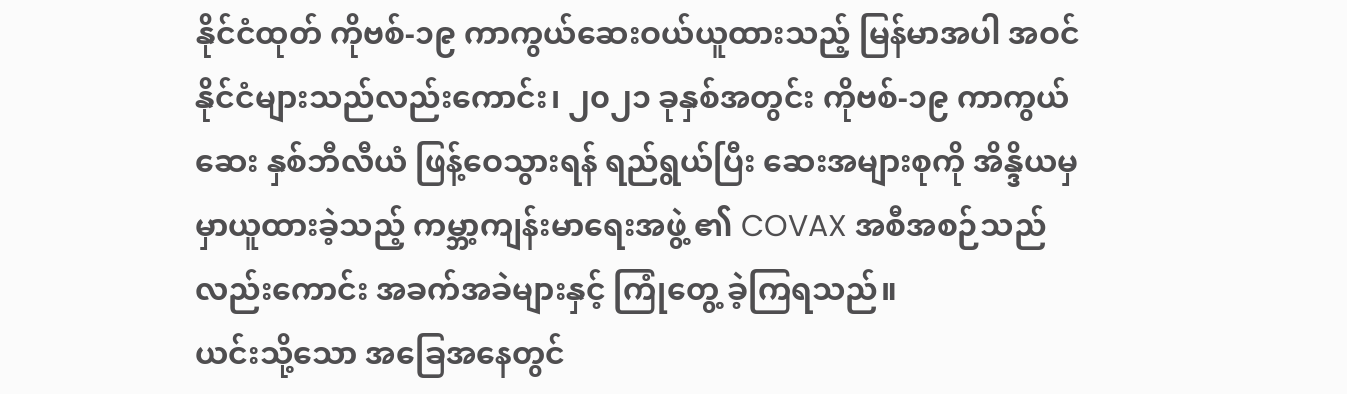နိုင်ငံထုတ် ကိုဗစ်-၁၉ ကာကွယ်ဆေးဝယ်ယူထားသည့် မြန်မာအပါ အဝင် နိုင်ငံများသည်လည်းကောင်း၊ ၂၀၂၁ ခုနှစ်အတွင်း ကိုဗစ်-၁၉ ကာကွယ်ဆေး နှစ်ဘီလီယံ ဖြန့်ဝေသွားရန် ရည်ရွယ်ပြီး ဆေးအများစုကို အိန္ဒိယမှ မှာယူထားခဲ့သည့် ကမ္ဘာ့ကျန်းမာရေးအဖွဲ့ ၏ COVAX အစီအစဉ်သည်လည်းကောင်း အခက်အခဲများနှင့် ကြုံတွေ့ ခဲ့ကြရသည်။
ယင်းသို့သော အခြေအနေတွင်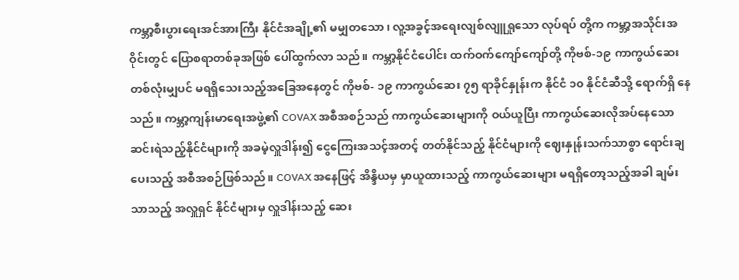ကမ္ဘာ့စီးပွားရေးအင်အားကြီး နိုင်ငံအချို့၏ မမျှတသော၊ လူ့အခွင့်အရေးလျစ်လျူရှုသော လုပ်ရပ် တို့က ကမ္ဘာ့အသိုင်းအဝိုင်းတွင် ပြောစရာတစ်ခုအဖြစ် ပေါ်ထွက်လာ သည်။ ကမ္ဘာ့နိုင်ငံပေါင်း ထက်ဝက်ကျော်ကျော်တို့ ကိုဗစ်-၁၉ ကာကွယ်ဆေးတစ်လုံးမျှပင် မရရှိသေးသည့်အခြေအနေတွင် ကိုဗစ်- ၁၉ ကာကွယ်ဆေး ၇၅ ရာခိုင်နှုန်းက နိုင်ငံ ၁၀ နိုင်ငံဆီသို့ ရောက်ရှိ နေသည်။ ကမ္ဘာ့ကျန်းမာရေးအဖွဲ့၏ COVAX အစီအစဉ်သည် ကာကွယ်ဆေးများကို ဝယ်ယူပြီး ကာကွယ်ဆေးလိုအပ်နေသော ဆင်းရဲသည့်နိုင်ငံများကို အခမဲ့လှူဒါန်း၍ ငွေကြေးအသင့်အတင့် တတ်နိုင်သည့် နိုင်ငံများကို ဈေးနှုန်းသက်သာစွာ ရောင်းချပေးသည့် အစီအစဉ်ဖြစ်သည်။ COVAX အနေဖြင့် အိန္ဒိယမှ မှာယူထားသည့် ကာကွယ်ဆေးများ မရရှိတော့သည့်အခါ ချမ်းသာသည့် အလှူရှင် နိုင်ငံများမှ လှူဒါန်းသည့် ဆေး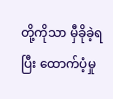တို့ကိုသာ မှီခိုခဲ့ရပြီး ထောက်ပံ့မှု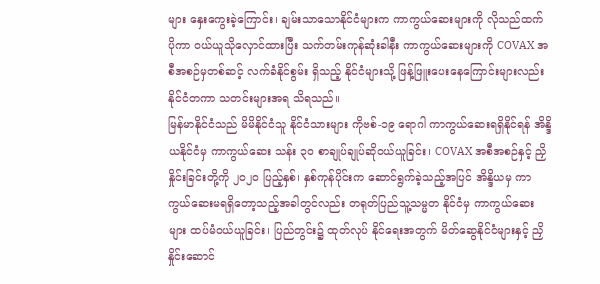များ နှေးကွေးခဲ့ကြောင်း၊ ချမ်းသာသောနိုင်ငံများက ကာကွယ်ဆေးများကို လိုသည်ထက် ပိုကာ ဝယ်ယူသိုလှောင်ထားပြီး သက်တမ်းကုန်ဆုံးခါနီး ကာကွယ်ဆေးများကို COVAX အစီအစဉ်မှတစ်ဆင့် လက်ခံနိုင်စွမ်း ရှိသည့် နိုင်ငံများသို့ ဖြန့်ဖြူးပေးနေကြောင်းများလည်း နိုင်ငံတကာ သတင်းများအရ သိရသည်။
မြန်မာနိုင်ငံသည် မိမိနိုင်ငံသူ နိုင်ငံသားများ ကိုဗစ်-၁၉ ရောဂါ ကာကွယ်ဆေးရရှိနိုင်ရန် အိန္ဒိယနိုင်ငံမှ ကာကွယ်ဆေး သန်း ၃၀ စာချုပ်ချုပ်ဆိုဝယ်ယူခြင်း၊ COVAX အစီအစဉ်နှင့် ညှိနှိုင်းခြင်းတို့ကို ၂၀၂၀ ပြည့်နှစ်၊ နှစ်ကုန်ပိုင်းက ဆောင်ရွက်ခဲ့သည့်အပြင် အိန္ဒိယမှ ကာကွယ်ဆေးမရရှိတော့သည့်အခါတွင်လည်း တရုတ်ပြည်သူ့သမ္မတ နိုင်ငံမှ ကာကွယ်ဆေးများ ထပ်မံဝယ်ယူခြင်း၊ ပြည်တွင်း၌ ထုတ်လုပ် နိုင်ရေးအတွက် မိတ်ဆွေနိုင်ငံများနှင့် ညှိနှိုင်းဆောင်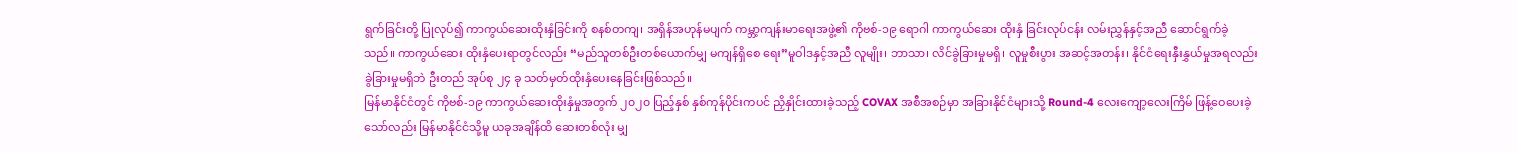ရွက်ခြင်းတို့ ပြုလုပ်၍ ကာကွယ်ဆေးထိုးနှံခြင်းကို စနစ်တကျ၊ အရှိန်အဟုန်မပျက် ကမ္ဘာ့ကျန်းမာရေးအဖွဲ့၏ ကိုဗစ်-၁၉ ရောဂါ ကာကွယ်ဆေး ထိုးနှံ ခြင်းလုပ်ငန်း လမ်းညွှန်နှင့်အညီ ဆောင်ရွက်ခဲ့သည်။ ကာကွယ်ဆေး ထိုးနှံပေးရာတွင်လည်း “မည်သူတစ်ဦးတစ်ယောက်မျှ မကျန်ရှိစေ ရေး”မူဝါဒနှင့်အညီ လူမျိုး၊ ဘာသာ၊ လိင်ခွဲခြားမှုမရှိ၊ လူမှုစီးပွား အဆင့်အတန်း၊ နိုင်ငံရေးနှီးနွှယ်မှုအရလည်း ခွဲခြားမှုမရှိဘဲ ဦးတည် အုပ်စု ၂၄ ခု သတ်မှတ်ထိုးနှံပေးနေခြင်းဖြစ်သည်။
မြန်မာနိုင်ငံတွင် ကိုဗစ်-၁၉ ကာကွယ်ဆေးထိုးနှံမှုအတွက် ၂၀၂၀ ပြည့်နှစ် နှစ်ကုန်ပိုင်းကပင် ညှိနှိုင်းထားခဲ့သည့် COVAX အစီအစဉ်မှာ အခြားနိုင်ငံများသို့ Round-4 လေးကျော့လေးကြိမ် ဖြန့်ဝေပေးခဲ့သော်လည်း မြန်မာနိုင်ငံသို့မူ ယခုအချိန်ထိ ဆေးတစ်လုံး မျှ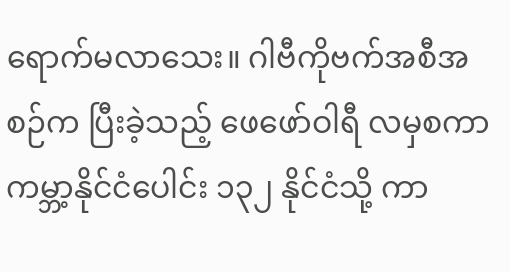ရောက်မလာသေး။ ဂါဗီကိုဗက်အစီအစဉ်က ပြီးခဲ့သည့် ဖေဖော်ဝါရီ လမှစကာ ကမ္ဘာ့နိုင်ငံပေါင်း ၁၃၂ နိုင်ငံသို့ ကာ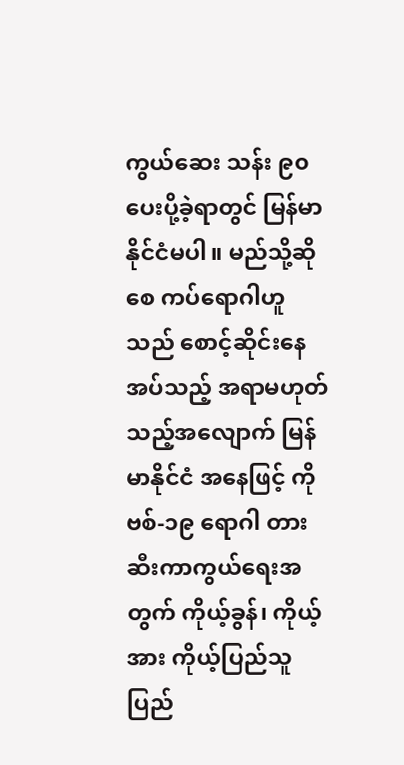ကွယ်ဆေး သန်း ၉၀ ပေးပို့ခဲ့ရာတွင် မြန်မာနိုင်ငံမပါ။ မည်သို့ဆိုစေ ကပ်ရောဂါဟူသည် စောင့်ဆိုင်းနေအပ်သည့် အရာမဟုတ်သည့်အလျောက် မြန်မာနိုင်ငံ အနေဖြင့် ကိုဗစ်-၁၉ ရောဂါ တားဆီးကာကွယ်ရေးအတွက် ကိုယ့်ခွန်၊ ကိုယ့်အား ကိုယ့်ပြည်သူ ပြည်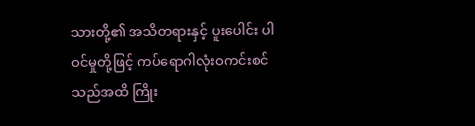သားတို့၏ အသိတရားနှင့် ပူးပေါင်း ပါဝင်မှုတို့ဖြင့် ကပ်ရောဂါလုံးဝကင်းစင်သည်အထိ ကြိုး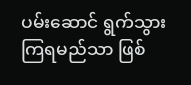ပမ်းဆောင် ရွက်သွားကြရမည်သာ ဖြစ်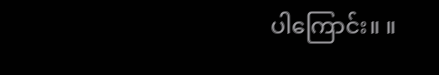ပါကြောင်း။ ။